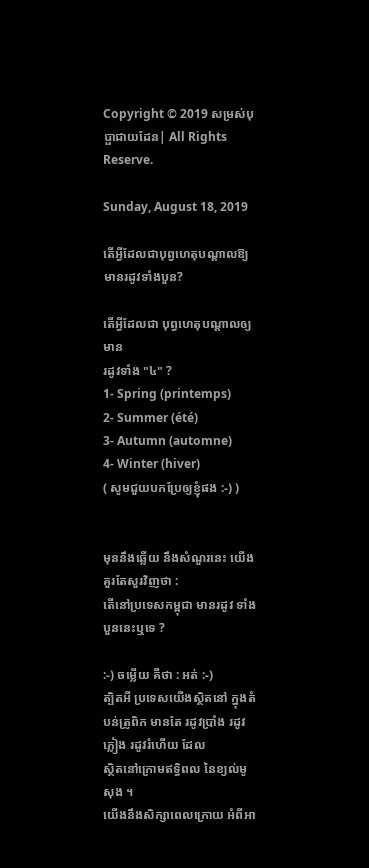Copyright © 2019 សម្រស់បុប្ផាជាយដែន| All Rights Reserve.

Sunday, August 18, 2019

តើអ្វីដែលជាបុព្វហេតុបណ្ដាលឱ្យមានរដូវទាំងបួន?

តើអ្វីដែលជា បុព្វហេតុបណ្តាលឲ្យមាន
រដូវទាំង "៤" ?
1- Spring (printemps)
2- Summer (été)
3- Autumn (automne)
4- Winter (hiver)
( សូមជួយបកប្រែឲ្យខ្ញុំផង :-) )


មុននឹងឆ្លើយ នឹងសំណួរនេះ យើងគួរតែសួរវិញថា :
តើនៅប្រទេសកម្ពុជា មានរដូវ ទាំងបួននេះឬទេ ?

:-) ចម្លើយ គឺថា : អត់ :-)
ត្បិតអី ប្រទេសយើងស្ថិតនៅ ក្នុងតំបន់ត្រូពិក មានតែ រដូវប្រាំង រដូវភ្លៀង រដូវរំហើយ ដែល
ស្ថិតនៅក្រោមឥទ្ធិពល នៃខ្យល់មូសុង ។
យើងនឹងសិក្សាពេលក្រោយ អំពីអា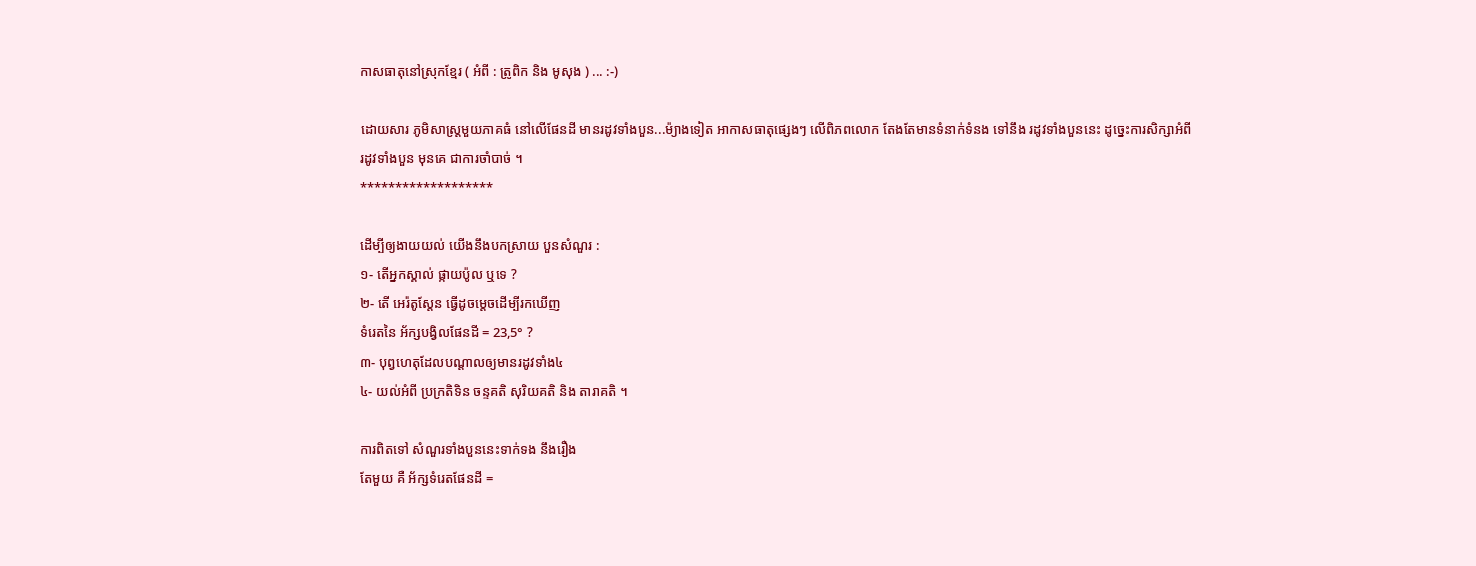កាសធាតុនៅស្រុកខ្មែរ ( អំពី : ត្រូពិក និង មូសុង ) ... :-)

ដោយសារ ភូមិសាស្រ្តមួយភាគធំ នៅលើផែនដី មានរដូវទាំងបួន...ម៉្យាងទៀត អាកាសធាតុផ្សេងៗ លើពិភពលោក តែងតែមានទំនាក់ទំនង ទៅនឹង រដូវទាំងបួននេះ ដូច្នេះការសិក្សាអំពីរដូវទាំងបួន មុនគេ ជាការចាំបាច់ ។
*******************

ដើម្បីឲ្យងាយយល់ យើងនឹងបកស្រាយ បួនសំណួរ :
១- តើអ្នកស្គាល់ ផ្កាយប៉ូល ឬទេ ?
២- តើ អេរ៉តូស្តែន ធ្វើដូចម្តេចដើម្បីរកឃើញ
ទំរេតនៃ អ័ក្សបង្វិលផែនដី = 23,5° ?
៣- បុព្វហេតុដែលបណ្តាលឲ្យមានរដូវទាំង៤
៤- យល់អំពី ប្រក្រតិទិន ចន្ទគតិ សុរិយគតិ និង តារាគតិ ។

ការពិតទៅ សំណួរទាំងបួននេះទាក់ទង នឹងរឿង
តែមួយ គឺ អ័ក្សទំរេតផែនដី =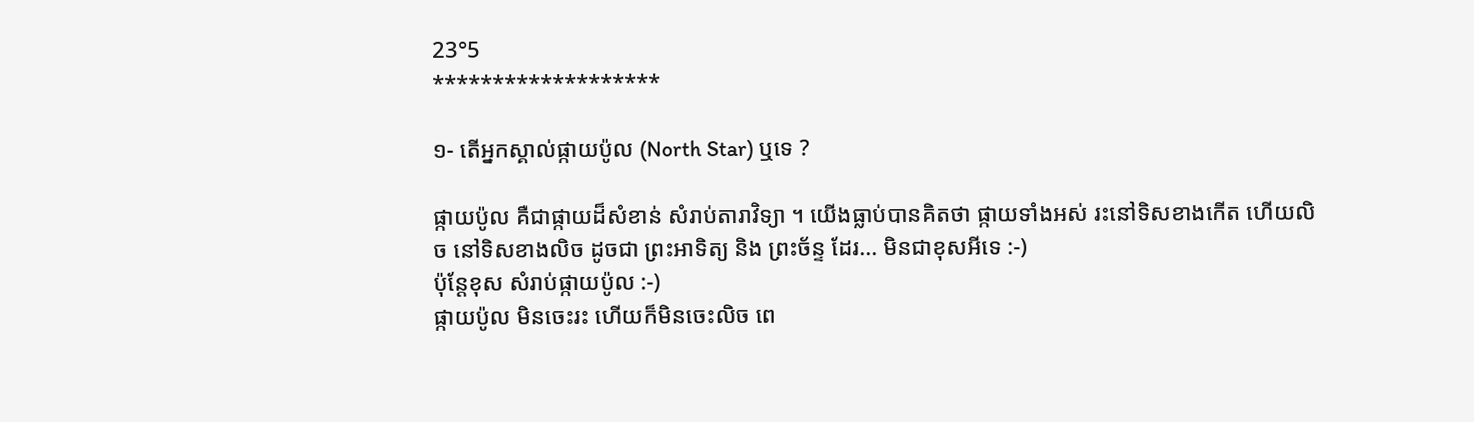23°5
*******************

១- តើអ្នកស្គាល់ផ្កាយប៉ូល (North Star) ឬទេ ?

ផ្កាយប៉ូល គឺជាផ្កាយដ៏សំខាន់ សំរាប់តារាវិទ្យា ។ យើងធ្លាប់បានគិតថា ផ្កាយទាំងអស់ រះនៅទិសខាងកើត ហើយលិច នៅទិសខាងលិច ដូចជា ព្រះអាទិត្យ និង ព្រះច័ន្ទ ដែរ... មិនជាខុសអីទេ :-)
ប៉ុន្តែខុស សំរាប់ផ្កាយប៉ូល :-)
ផ្កាយប៉ូល មិនចេះរះ ហើយក៏មិនចេះលិច ពេ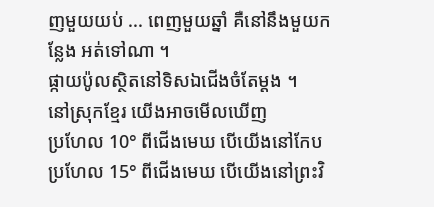ញមួយយប់ ... ពេញមួយឆ្នាំ គឺនៅនឹងមួយកន្លែង អត់ទៅណា ។
ផ្កាយប៉ូលស្ថិតនៅទិសឯជើងចំតែម្តង ។
នៅស្រុកខ្មែរ យើងអាចមើលឃើញ
ប្រហែល 10° ពីជើងមេឃ បើយើងនៅកែប ប្រហែល 15° ពីជើងមេឃ បើយើងនៅព្រះវិ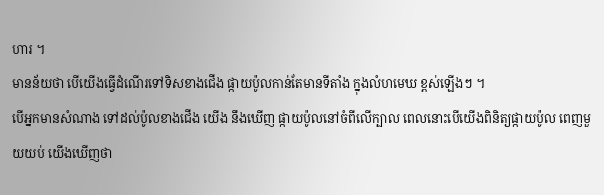ហារ ។
មានន័យថា បើយើងធ្វើដំណើរទៅទិសខាងជើង ផ្កាយប៉ូលកាន់តែមានទីតាំង ក្នុងលំហមេឃ ខ្ពស់ឡើងៗ ។
បើអ្នកមានសំណាង ទៅដល់ប៉ូលខាងជើង យើង នឹងឃើញ ផ្កាយប៉ូលនៅចំពីលើក្បាល ពេលនោះបើយើងពិនិត្យផ្កាយប៉ូល ពេញមួយយប់ យើងឃើញថា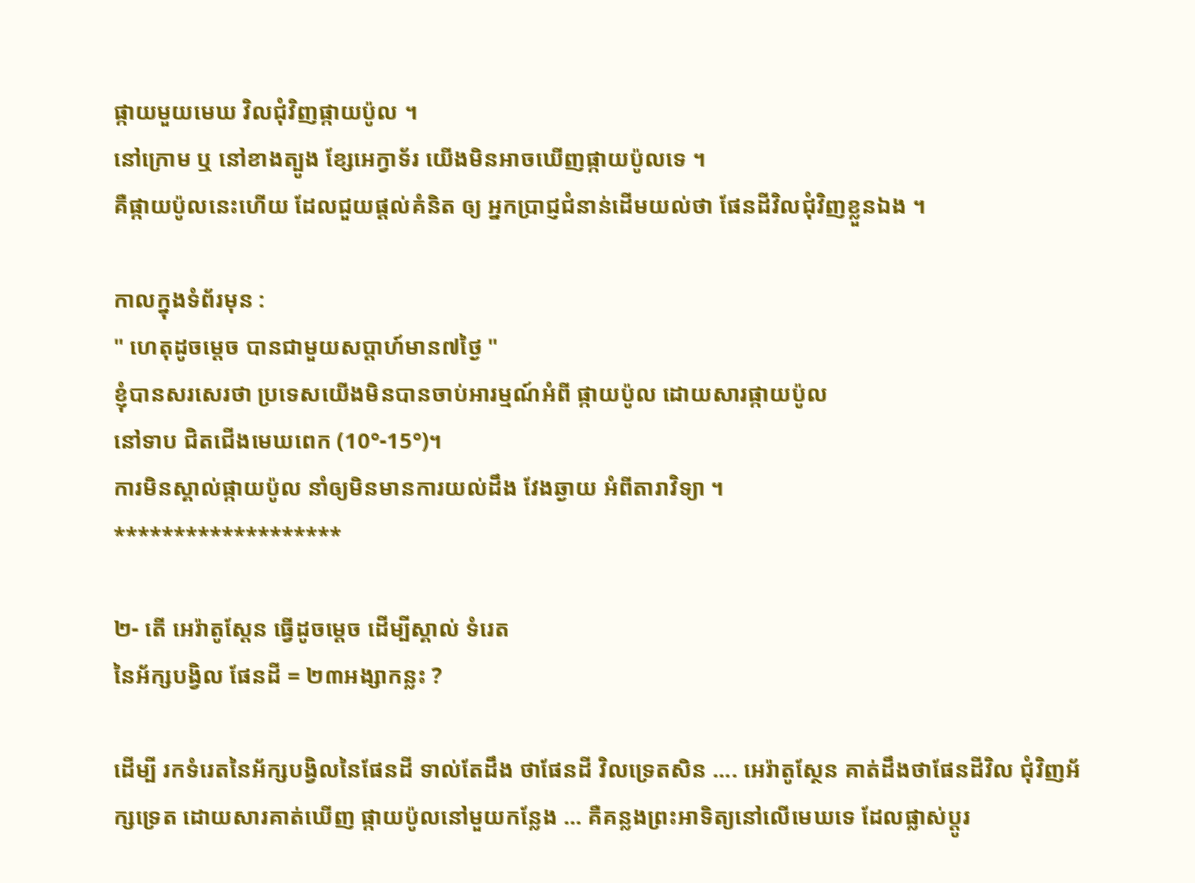ផ្កាយមួយមេឃ វិលជុំវិញផ្កាយប៉ូល ។
នៅក្រោម ឬ នៅខាងត្បូង ខ្សែអេក្វាទ័រ យើងមិនអាចឃើញផ្កាយប៉ូលទេ ។
គឺផ្កាយប៉ូលនេះហើយ ដែលជួយផ្តល់គំនិត ឲ្យ អ្នកបា្រជ្ញជំនាន់ដើមយល់ថា ផែនដីវិលជុំវិញខ្លួនឯង ។

កាលក្នុងទំព័រមុន :
" ហេតុដូចម្តេច បានជាមួយសប្តាហ៍មាន៧ថ្ងៃ "
ខ្ញុំបានសរសេរថា ប្រទេសយើងមិនបានចាប់អារម្មណ៍អំពី ផ្កាយប៉ូល ដោយសារផ្កាយប៉ូល
នៅទាប ជិតជើងមេឃពេក (10°-15°)។
ការមិនស្គាល់ផ្កាយប៉ូល នាំឲ្យមិនមានការយល់ដឹង វែងឆ្ងាយ អំពីតារាវិទ្យា ។
*******************

២- តើ អេរ៉ាតូស្តែន ធ្វើដូចម្តេច ដើម្បីស្គាល់ ទំរេត
នៃអ័ក្សបង្វិល ផែនដី = ២៣អង្សាកន្លះ ?

ដើម្បី រកទំរេតនៃអ័ក្សបង្វិលនៃផែនដី ទាល់តែដឹង ថាផែនដី វិលទ្រេតសិន .... អេរ៉ាតូស្ថែន គាត់ដឹងថាផែនដីវិល ជុំវិញអ័ក្សទ្រេត ដោយសារគាត់ឃើញ ផ្កាយប៉ូលនៅមួយកន្លែង ... គឺគន្លងព្រះអាទិត្យនៅលើមេឃទេ ដែលផ្លាស់ប្តូរ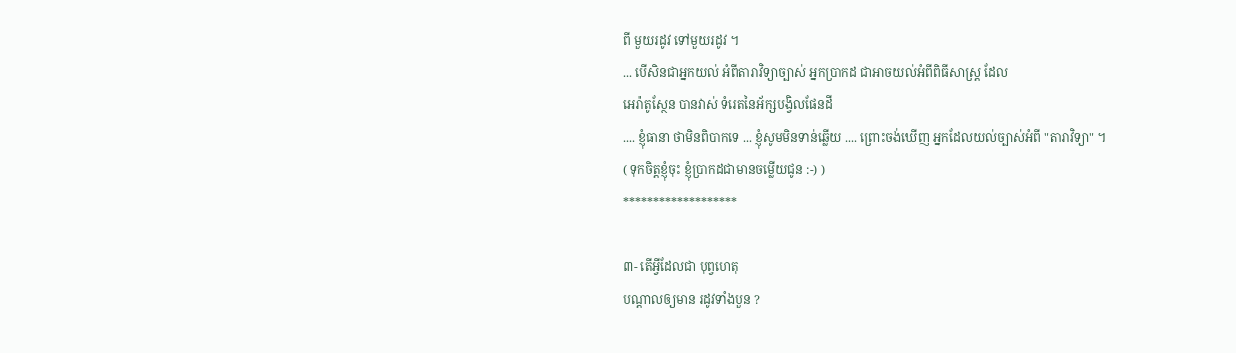ពី មួយរដូវ ទៅមួយរដូវ ។
... បើសិនជាអ្នកយល់ អំពីតារាវិទ្យាច្បាស់ អ្នកប្រាកដ ជាអាចយល់អំពីពិធីសាស្រ្ត ដែល
អេរ៉ាតូស្ថែន បានវាស់ ទំរេតនៃអ័ក្សបង្វិលផែនដី
.... ខ្ញុំធានា ថាមិនពិបាកទេ ... ខ្ញុំសូមមិនទាន់ឆ្លើយ .... ព្រោះចង់ឃើញ អ្នកដែលយល់ច្បាស់អំពី "តារាវិទ្យា" ។
( ទុកចិត្តខ្ញុំចុះ ខ្ញុំប្រាកដជាមានចម្លើយជូន :-) )
*******************

៣- តើអ្វីដែលជា បុព្វហេតុ
បណ្តាលឲ្យមាន រដូវទាំងបួន ?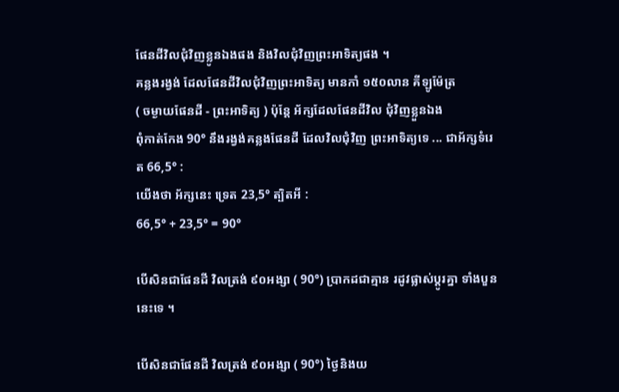ផែនដីវិលជុំវិញខ្លូនឯងផង និងវិលជុំវិញព្រះអាទិត្យផង ។
គន្លងរង្វង់ ដែលផែនដីវិលជុំវិញព្រះអាទិត្យ មានកាំ ១៥០លាន គីឡូម៉ែត្រ
( ចម្ងាយផែនដី - ព្រះអាទិត្យ ) ប៉ុន្តែ អ័ក្សដែលផែនដីវិល ជុំវិញខ្លួនឯង
ពុំកាត់កែង 90° នឹងរង្វង់គន្លងផែនដី ដែលវិលជុំវិញ ព្រះអាទិត្យទេ ... ជាអ័ក្សទំរេត 66,5° :
យើងថា អ័ក្សនេះ ទ្រេត 23,5° ត្បិតអី :
66,5° + 23,5° = 90°

បើសិនជាផែនដី វិលត្រង់ ៩០អង្សា ( 90°) បា្រកដជាគ្មាន រដូវផ្លាស់ប្តូរគ្នា ទាំងបួននេះទេ ។

បើសិនជាផែនដី វិលត្រង់ ៩០អង្សា ( 90°) ថ្ងៃនិងយ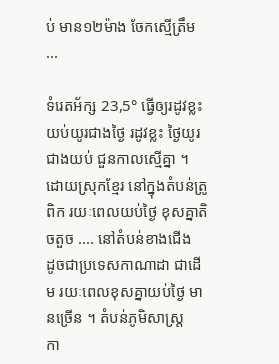ប់ មាន១២ម៉ាង ចែកស្មើត្រឹម ...

ទំរេតអ័ក្ស 23,5° ធ្វើឲ្យរដូវខ្លះ យប់យូរជាងថ្ងៃ រដូវខ្លះ ថ្ងៃយូរជាងយប់ ជួនកាលស្មើគ្នា ។
ដោយស្រុកខ្មែរ នៅក្នុងតំបន់ត្រូពិក រយៈពេលយប់ថ្ងៃ ខុសគ្នាតិចតួច .... នៅតំបន់ខាងជើង
ដូចជាប្រទេសកាណាដា ជាដើម រយៈពេលខុសគ្នាយប់ថ្ងៃ មានច្រើន ។ តំបន់ភូមិសាស្ត្រ
កា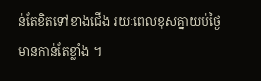ន់តែខិតទៅខាងជើង រយៈពេលខុសគ្នាយប់ថ្ងៃមានកាន់តែខ្លាំង ។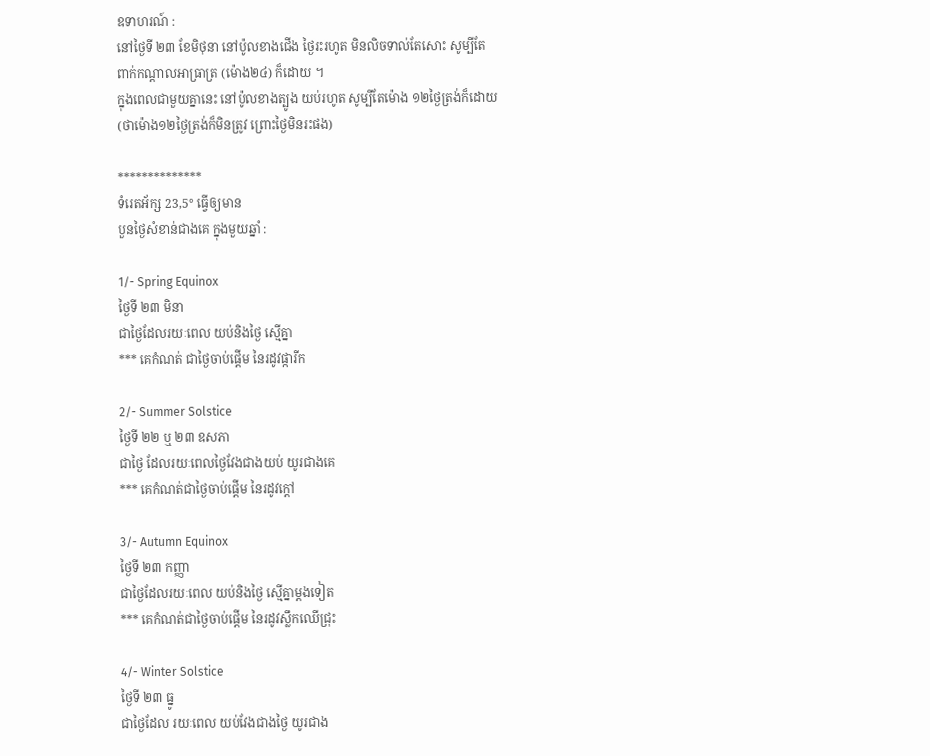ឧទាហរណ៍ :
នៅថ្ងៃទី ២៣ ខែមិថុនា នៅប៉ូលខាងជើង ថ្ងៃរះរហូត មិនលិចទាល់តែសោះ សូម្បីតែ
ពាក់កណ្តាលអាធ្រាត្រ (ម៉ោង២៤) ក៏ដោយ ។
ក្នុងពេលជាមួយគ្នានេះ នៅប៉ូលខាងត្បូង យប់រហូត សូម្បីតែម៉ោង ១២ថ្ងៃត្រង់ក៏ដោយ
(ថាម៉ោង១២ថ្ងៃត្រង់ក៏មិនត្រូវ ព្រោះថ្ងៃមិនរះផង)

**************
ទំរេតអ័ក្ស 23,5° ធ្វើឲ្យមាន
បួនថ្ងៃសំខាន់ជាងគេ ក្នុងមួយឆ្នាំ :

1/- Spring Equinox
ថ្ងៃទី ២៣ មិនា
ជាថ្ងៃដែលរយៈពេល យប់និងថ្ងៃ ស្មើគ្នា
*** គេកំណត់ ជាថ្ងៃចាប់ផ្តើម នៃរដូវផ្ការីក

2/- Summer Solstice
ថ្ងៃទី ២២ ឬ ២៣ ឧសភា
ជាថ្ងៃ ដែលរយៈពេលថ្ងៃវែងជាងយប់ យូរជាងគេ
*** គេកំណត់ជាថ្ងៃចាប់ផ្តើម នៃរដូវក្តៅ

3/- Autumn Equinox
ថ្ងៃទី ២៣ កញ្ញា
ជាថ្ងៃដែលរយៈពេល យប់និងថ្ងៃ ស្មើគ្នាម្តងទៀត
*** គេកំណត់ជាថ្ងៃចាប់ផ្តើម នៃរដូវស្លឹកឈើជ្រុះ

4/- Winter Solstice
ថ្ងៃទី ២៣ ធ្នូ
ជាថ្ងៃដែល រយៈពេល យប់វែងជាងថ្ងៃ យូរជាង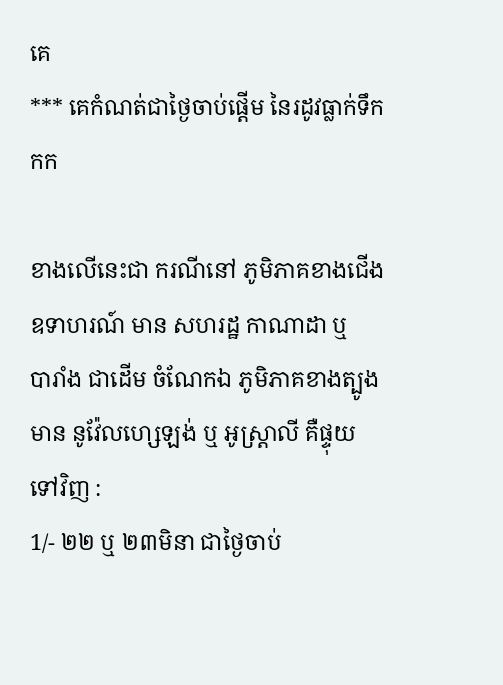គេ
*** គេកំណត់ជាថ្ងៃចាប់ផ្តើម នៃរដូវធ្លាក់ទឹកកក

ខាងលើនេះជា ករណីនៅ ភូមិភាគខាងជើង
ឧទាហរណ៍ មាន សហរដ្ឋ កាណាដា ឬ
បារាំង ជាដើម ចំណែកឯ ភូមិភាគខាងត្បូង
មាន នូវ៉ែលហ្សេឡង់ ឬ អូស្ត្រាលី គឺផ្ទុយ
ទៅវិញ :
1/- ២២ ឬ ២៣មិនា ជាថ្ងៃចាប់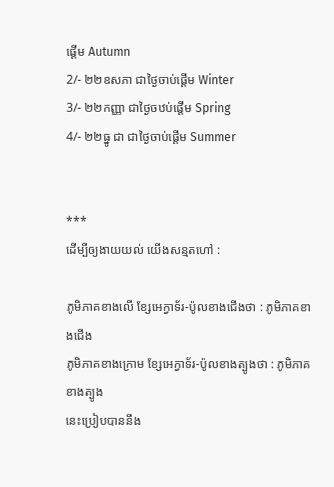ផ្តើម Autumn
2/- ២២ឧសភា ជាថ្ងៃចាប់ផ្តើម Winter
3/- ២២កញ្ញា ជាថ្ងៃចឋប់ផ្តើម Spring
4/- ២២ធ្នូ ជា ជាថ្ងៃចាប់ផ្តើម Summer


***
ដើម្បីឲ្យងាយយល់ យើងសន្មតហៅ :

ភូមិភាគខាងលើ ខ្សែអេក្វាទ័រ-ប៉ូលខាងជើងថា : ភូមិភាគខាងជើង
ភូមិភាគខាងក្រោម ខ្សែអេក្វាទ័រ-ប៉ូលខាងត្បូងថា : ភូមិភាគខាងត្បូង
នេះប្រៀបបាននឹង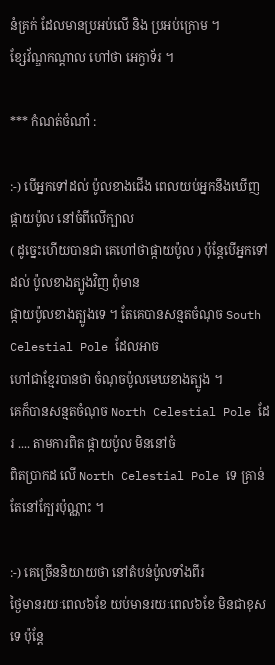នំគ្រក់ ដែលមានប្រអប់លើ និង ប្រអប់ក្រោម ។
ខ្សែវ័ណ្ឌកណ្តាល ហៅថា អេក្វាទ័រ ។

*** កំណត់ចំណាំ :

:-) បើអ្នកទៅដល់ ប៉ូលខាងជើង ពេលយប់អ្នកនឹងឃើញ ផ្កាយប៉ូល នៅចំពីលើក្បាល
( ដូច្នេះហើយបានជា គេហៅថាផ្កាយប៉ូល ) ប៉ុន្តែបើអ្នកទៅដល់ ប៉ូលខាងត្បូងវិញ ពុំមាន
ផ្កាយប៉ូលខាងត្បូងទេ ។ តែគេបានសន្មតចំណុច South Celestial Pole ដែលអាច
ហៅជាខ្មែរបានថា ចំណុចប៉ូលមេឃខាងត្បូង ។
គេក៏បានសន្មតចំណុច North Celestial Pole ដែរ .... តាមការពិត ផ្កាយប៉ូល មិននៅចំ
ពិតប្រាកដ លើ North Celestial Pole ទេ គ្រាន់តែនៅក្បែរប៉ុណ្ណាះ ។

:-) គេច្រើននិយាយថា នៅតំបន់ប៉ូលទាំងពីរ
ថ្ងៃមានរយៈពេល៦ខែ យប់មានរយៈពេល៦ខែ មិនជាខុសទេ ប៉ុន្តែ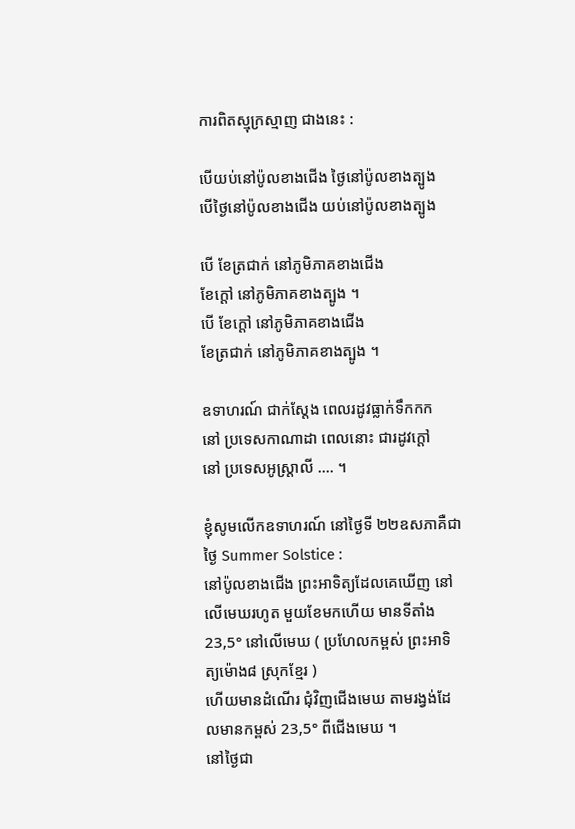ការពិតស្មុក្រស្មាញ ជាងនេះ :

បើយប់នៅប៉ូលខាងជើង ថ្ងៃនៅប៉ូលខាងត្បូង
បើថ្ងៃនៅប៉ូលខាងជើង យប់នៅប៉ូលខាងត្បូង

បើ ខែត្រជាក់ នៅភូមិភាគខាងជើង
ខែក្តៅ នៅភូមិភាគខាងត្បូង ។
បើ ខែក្តៅ នៅភូមិភាគខាងជើង
ខែត្រជាក់ នៅភូមិភាគខាងត្បូង ។

ឧទាហរណ៍ ជាក់ស្តែង ពេលរដូវធ្លាក់ទឹកកក
នៅ ប្រទេសកាណាដា ពេលនោះ ជារដូវក្តៅ
នៅ ប្រទេសអូស្រ្តាលី .... ។

ខ្ញុំសូមលើកឧទាហរណ៍ នៅថ្ងៃទី ២២ឧសភាគឺជាថ្ងៃ Summer Solstice :
នៅប៉ូលខាងជើង ព្រះអាទិត្យដែលគេឃើញ នៅលើមេឃរហូត មួយខែមកហើយ មានទីតាំង 23,5° នៅលើមេឃ ( ប្រហែលកម្ពស់ ព្រះអាទិត្យម៉ោង៨ ស្រុកខ្មែរ )
ហើយមានដំណើរ ជុំវិញជើងមេឃ តាមរង្វង់ដែលមានកម្ពស់ 23,5° ពីជើងមេឃ ។
នៅថ្ងៃជា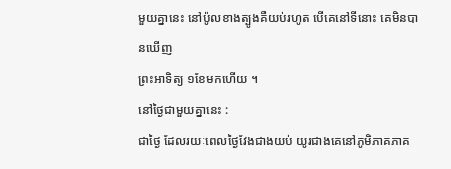មួយគ្នានេះ នៅប៉ូលខាងត្បូងគឺយប់រហូត បើគេនៅទីនោះ គេមិនបានឃើញ
ព្រះអាទិត្យ ១ខែមកហើយ ។
នៅថ្ងៃជាមួយគ្នានេះ :
ជាថ្ងៃ ដែលរយៈពេលថ្ងៃវែងជាងយប់ យូរជាងគេនៅភូមិភាគភាគ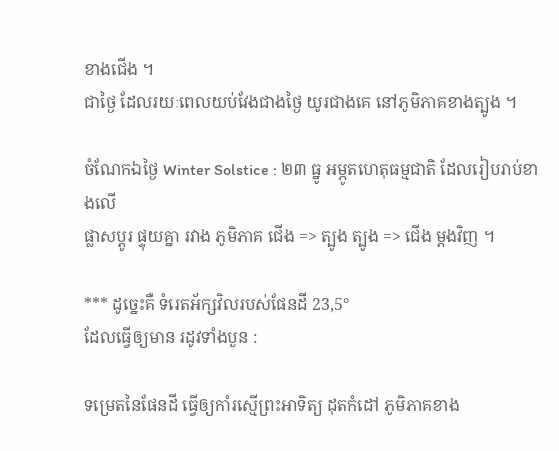ខាងជើង ។
ជាថ្ងៃ ដែលរយៈពេលយប់វែងជាងថ្ងៃ យូរជាងគេ នៅភូមិភាគខាងត្បូង ។

ចំណែកឯថ្ងៃ Winter Solstice : ២៣ ធ្នូ អម្ភូតហេតុធម្មជាតិ ដែលរៀបរាប់ខាងលើ
ផ្លាសប្តូរ ផ្ទុយគ្នា រវាង ភូមិភាគ ជើង => ត្បូង ត្បូង => ជើង ម្តងវិញ ។

*** ដូច្នេះគឺ ទំរេតអ័ក្សវិលរបស់ផែនដី 23,5°
ដែលធ្វើឲ្យមាន រដូវទាំងបួន :

ទម្រេតនៃផែនដី ធ្វើឲ្យកាំរស្មើព្រះអាទិត្យ ដុតកំដៅ ភូមិភាគខាង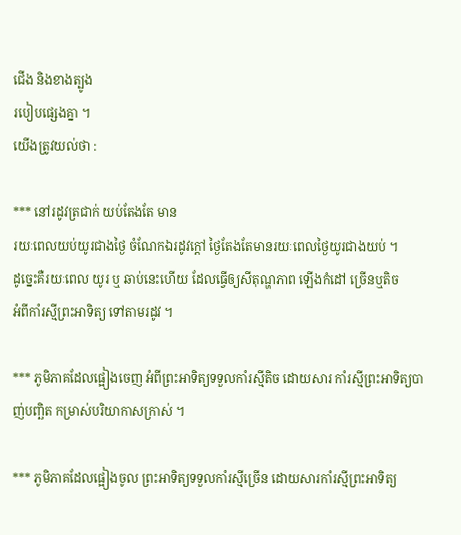ជើង និងខាងត្បូង
របៀបផ្សេងគ្នា ។
យើងត្រូវយល់ថា :

*** នៅរដូវត្រជាក់ យប់តែងតែ មាន
រយៈពេលយប់យូរជាងថ្ងៃ ចំណែកឯរដូវក្តៅ ថ្ងៃតែងតែមានរយៈពេលថ្ងៃយូរជាងយប់ ។
ដូច្នេះគឺរយៈពេល យូរ ឬ ឆាប់នេះហើយ ដែលធ្វើឲ្យសីតុណ្ហភាព ឡើងកំដៅ ច្រើនឬតិច
អំពីកាំរស្មីព្រះអាទិត្យ ទៅតាមរដូវ ។

*** ភូមិភាគដែលផ្អៀងចេញ អំពីព្រះអាទិត្យទទួលកាំរស្មីតិច ដោយសារ កាំរស្មីព្រះអាទិត្យបាញ់បញ្ឆិត កម្រាស់បរិយាកាសក្រាស់ ។

*** ភូមិភាគដែលផ្អៀងចូល ព្រះអាទិត្យទទួលកាំរស្មីច្រើន ដោយសារកាំរស្មីព្រះអាទិត្យ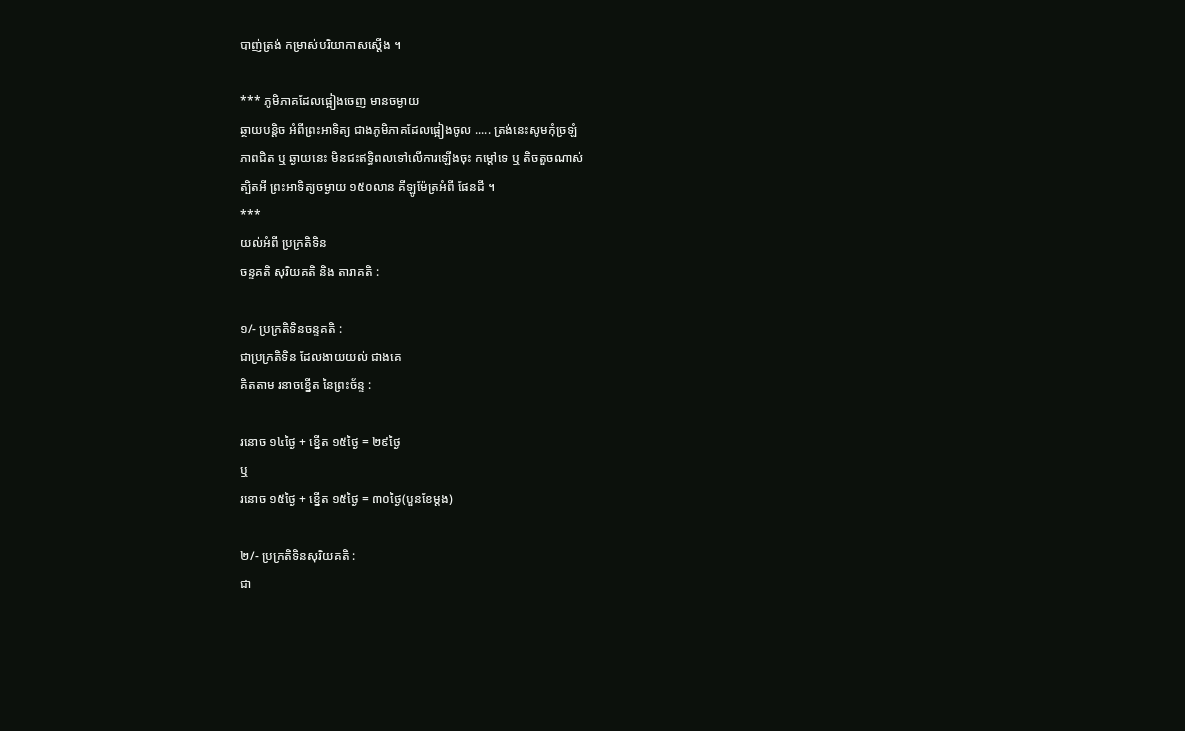បាញ់ត្រង់ កម្រាស់បរិយាកាសស្តើង ។

*** ភូមិភាគដែលផ្អៀងចេញ មានចម្ងាយ
ឆ្ថាយបន្តិច អំពីព្រះអាទិត្យ ជាងភូមិភាគដែលផ្អៀងចូល ..... ត្រង់នេះសូមកុំច្រឡំ
ភាពជិត ឬ ឆ្ងាយនេះ មិនជះឥទ្ធិពលទៅលើការឡើងចុះ កម្តៅទេ ឬ តិចតួចណាស់
ត្បិតអី ព្រះអាទិត្យចម្ងាយ ១៥០លាន គីឡូម៉ែត្រអំពី ផែនដី ។
***
យល់អំពី ប្រក្រតិទិន
ចន្ទគតិ សុរិយគតិ និង តារាគតិ :

១/- ប្រក្រតិទិនចន្ទគតិ :
ជាប្រក្រតិទិន ដែលងាយយល់ ជាងគេ
គិតតាម រនាចខ្នើត នៃព្រះច័ន្ទ :

រនោច ១៤ថ្ងៃ + ខ្នើត ១៥ថ្ងៃ = ២៩ថ្ងៃ
ឬ
រនោច ១៥ថ្ងៃ + ខ្នើត ១៥ថ្ងៃ = ៣០ថ្ងៃ(បួនខែម្តង)

២/- ប្រក្រតិទិនសុរិយគតិ :
ជា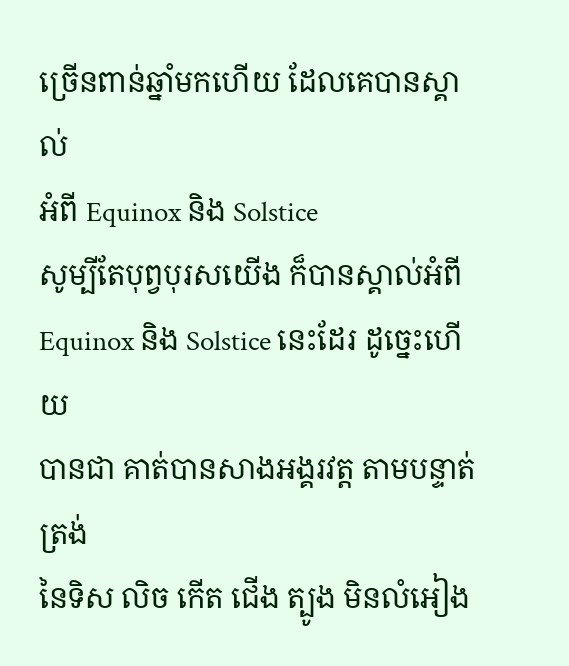ច្រើនពាន់ឆ្នាំមកហើយ ដែលគេបានស្គាល់
អំពី Equinox និង Solstice
សូម្បីតែបុព្វបុរសយើង ក៏បានស្គាល់អំពី
Equinox និង Solstice នេះដែរ ដូច្នេះហើយ
បានជា គាត់បានសាងអង្គរវត្ត តាមបន្ទាត់ត្រង់
នៃទិស លិច កើត ជើង ត្បូង មិនលំអៀង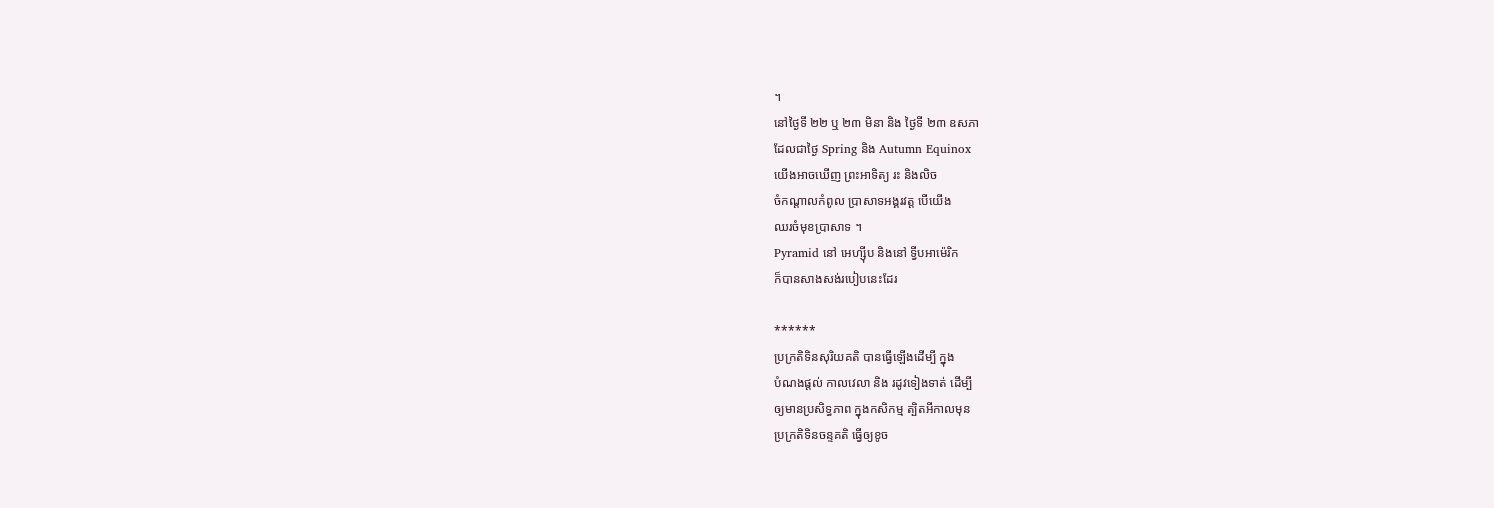។
នៅថ្ងៃទី ២២ ឬ ២៣ មិនា និង ថ្ងៃទី ២៣ ឧសភា
ដែលជាថ្ងៃ Spring និង Autumn Equinox
យើងអាចឃើញ ព្រះអាទិត្យ រះ និងលិច
ចំកណ្តាលកំពូល ប្រាសាទអង្គរវត្ត បើយើង
ឈរចំមុខបា្រសាទ ។
Pyramid នៅ អេហ្សុីប និងនៅ ទ្វីបអាម៉េរិក
ក៏បានសាងសង់របៀបនេះដែរ

******
ប្រក្រតិទិនសុរិយគតិ បានធ្វើឡើងដើម្បី ក្នុង
បំណងផ្តល់ កាលវេលា និង រដូវទៀងទាត់ ដើម្បី
ឲ្យមានប្រសិទ្ធភាព ក្នុងកសិកម្ម ត្បិតអីកាលមុន
ប្រក្រតិទិនចន្ទគតិ ធ្វើឲ្យខូច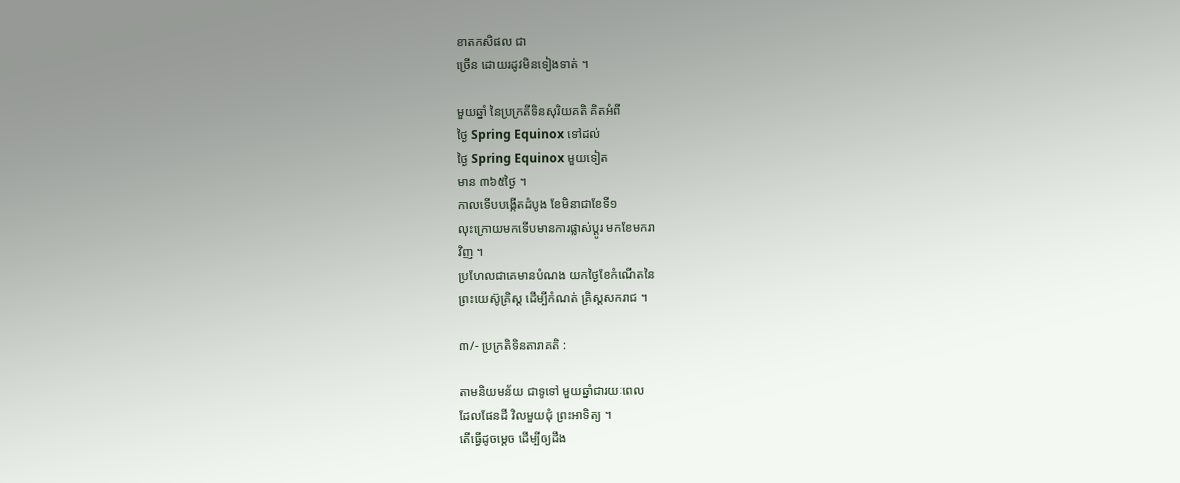ខាតកសិផល ជា
ច្រើន ដោយរដូវមិនទៀងទាត់ ។

មួយឆ្នាំ នៃប្រក្រតីទិនសុរិយគតិ គិតអំពី
ថ្ងៃ Spring Equinox ទៅដល់
ថ្ងៃ Spring Equinox មួយទៀត
មាន ៣៦៥ថ្ងៃ ។
កាលទើបបង្កើតដំបូង ខែមិនាជាខែទី១
លុះក្រោយមកទើបមានការផ្លាស់ប្តូរ មកខែមករា
វិញ ។
ប្រហែលជាគេមានបំណង យកថ្ងៃខែកំណើតនៃ
ព្រះយេស៊ូគ្រិស្ត ដើម្បីកំណត់ គ្រិស្តសករាជ ។

៣/- ប្រក្រតិទិនតារាគតិ :

តាមនិយមន័យ ជាទូទៅ មួយឆ្នាំជារយៈពេល
ដែលផែនដី វិលមួយជុំ ព្រះអាទិត្យ ។
តើធ្វើដូចម្តេច ដើម្បីឲ្យដឹង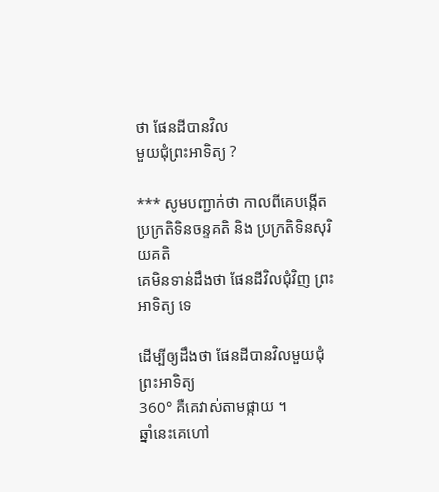ថា ផែនដីបានវិល
មួយជុំព្រះអាទិត្យ ?

*** សូមបញ្ជាក់ថា កាលពីគេបង្កើត
ប្រក្រតិទិនចន្ទគតិ និង ប្រក្រតិទិនសុរិយគតិ
គេមិនទាន់ដឹងថា ផែនដីវិលជុំវិញ ព្រះអាទិត្យ ទេ

ដើម្បីឲ្យដឹងថា ផែនដីបានវិលមួយជុំព្រះអាទិត្យ
360° គឺគេវាស់តាមផ្កាយ ។
ឆ្នាំនេះគេហៅ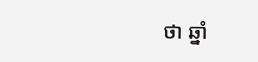ថា ឆ្នាំ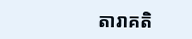តារាគតិ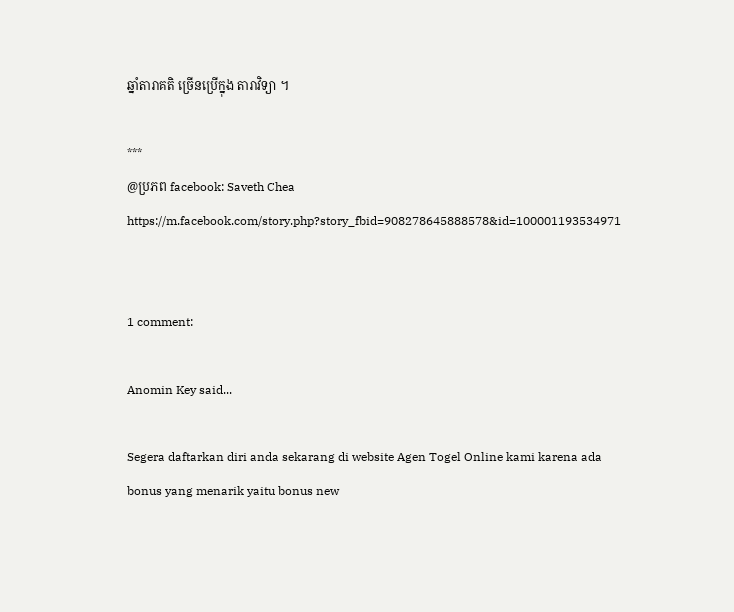ឆ្នាំតារាគតិ ច្រើនប្រើក្នុង តារាវិទ្យា ។

***
@ប្រភព facebook: Saveth Chea
https://m.facebook.com/story.php?story_fbid=908278645888578&id=100001193534971


1 comment:

Anomin Key said...

Segera daftarkan diri anda sekarang di website Agen Togel Online kami karena ada bonus yang menarik yaitu bonus new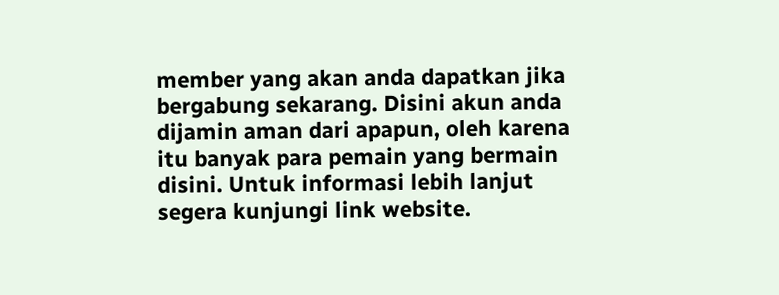member yang akan anda dapatkan jika bergabung sekarang. Disini akun anda dijamin aman dari apapun, oleh karena itu banyak para pemain yang bermain disini. Untuk informasi lebih lanjut segera kunjungi link website.